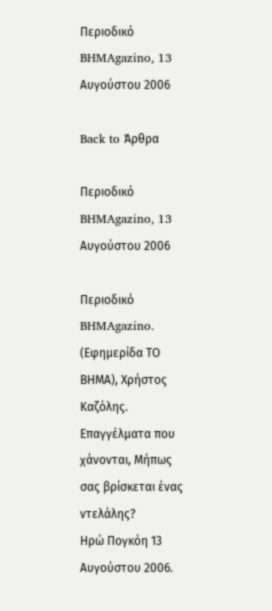Περιοδικό BHMAgazino, 13 Αυγούστου 2006

Back to Άρθρα

Περιοδικό BHMAgazino, 13 Αυγούστου 2006

Περιοδικό BHMAgazino. (Εφημερίδα ΤΟ ΒΗΜΑ), Χρήστος Καζόλης.
Επαγγέλματα που χάνονται, Μήπως σας βρίσκεται ένας ντελάλης?
Ηρώ Πογκόη 13 Αυγούστου 2006.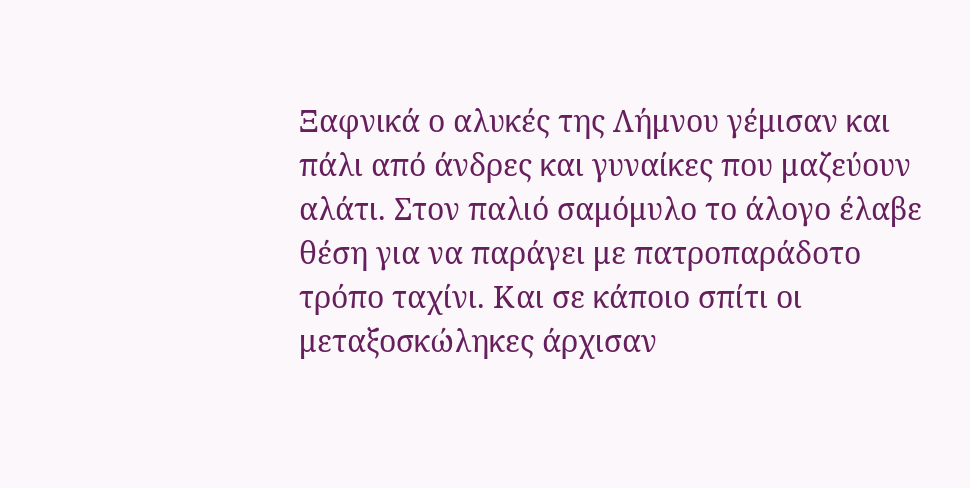Ξαφνικά ο αλυκές της Λήμνου γέμισαν και πάλι από άνδρες και γυναίκες που μαζεύουν
αλάτι. Στον παλιό σαμόμυλο το άλογο έλαβε θέση για να παράγει με πατροπαράδοτο
τρόπο ταχίνι. Και σε κάποιο σπίτι οι μεταξοσκώληκες άρχισαν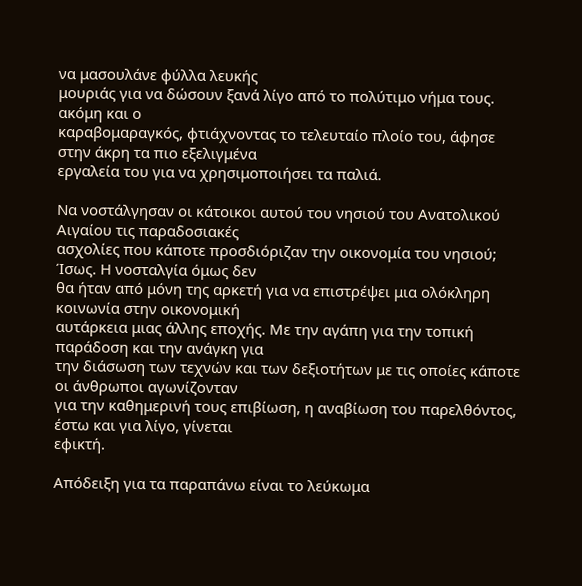να μασουλάνε φύλλα λευκής
μουριάς για να δώσουν ξανά λίγο από το πολύτιμο νήμα τους. ακόμη και ο
καραβομαραγκός, φτιάχνοντας το τελευταίο πλοίο του, άφησε στην άκρη τα πιο εξελιγμένα
εργαλεία του για να χρησιμοποιήσει τα παλιά.

Να νοστάλγησαν οι κάτοικοι αυτού του νησιού του Ανατολικού Αιγαίου τις παραδοσιακές
ασχολίες που κάποτε προσδιόριζαν την οικονομία του νησιού; Ίσως. Η νοσταλγία όμως δεν
θα ήταν από μόνη της αρκετή για να επιστρέψει μια ολόκληρη κοινωνία στην οικονομική
αυτάρκεια μιας άλλης εποχής. Με την αγάπη για την τοπική παράδοση και την ανάγκη για
την διάσωση των τεχνών και των δεξιοτήτων με τις οποίες κάποτε οι άνθρωποι αγωνίζονταν
για την καθημερινή τους επιβίωση, η αναβίωση του παρελθόντος, έστω και για λίγο, γίνεται
εφικτή.

Απόδειξη για τα παραπάνω είναι το λεύκωμα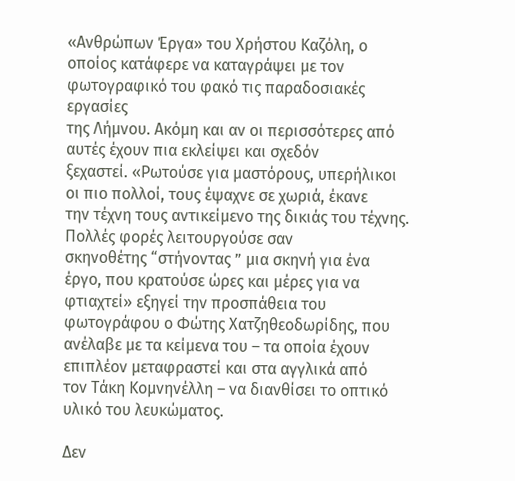«Ανθρώπων Έργα» του Χρήστου Καζόλη, ο
οποίος κατάφερε να καταγράψει με τον φωτογραφικό του φακό τις παραδοσιακές εργασίες
της Λήμνου. Ακόμη και αν οι περισσότερες από αυτές έχουν πια εκλείψει και σχεδόν
ξεχαστεί. «Ρωτούσε για μαστόρους, υπερήλικοι οι πιο πολλοί, τους έψαχνε σε χωριά, έκανε
την τέχνη τους αντικείμενο της δικιάς του τέχνης. Πολλές φορές λειτουργούσε σαν
σκηνοθέτης “στήνοντας ” μια σκηνή για ένα έργο, που κρατούσε ώρες και μέρες για να
φτιαχτεί» εξηγεί την προσπάθεια του φωτογράφου ο Φώτης Χατζηθεοδωρίδης, που
ανέλαβε με τα κείμενα του – τα οποία έχουν επιπλέον μεταφραστεί και στα αγγλικά από
τον Τάκη Κομνηνέλλη – να διανθίσει το οπτικό υλικό του λευκώματος.

Δεν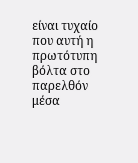είναι τυχαίο που αυτή η πρωτότυπη βόλτα στο παρελθόν μέσα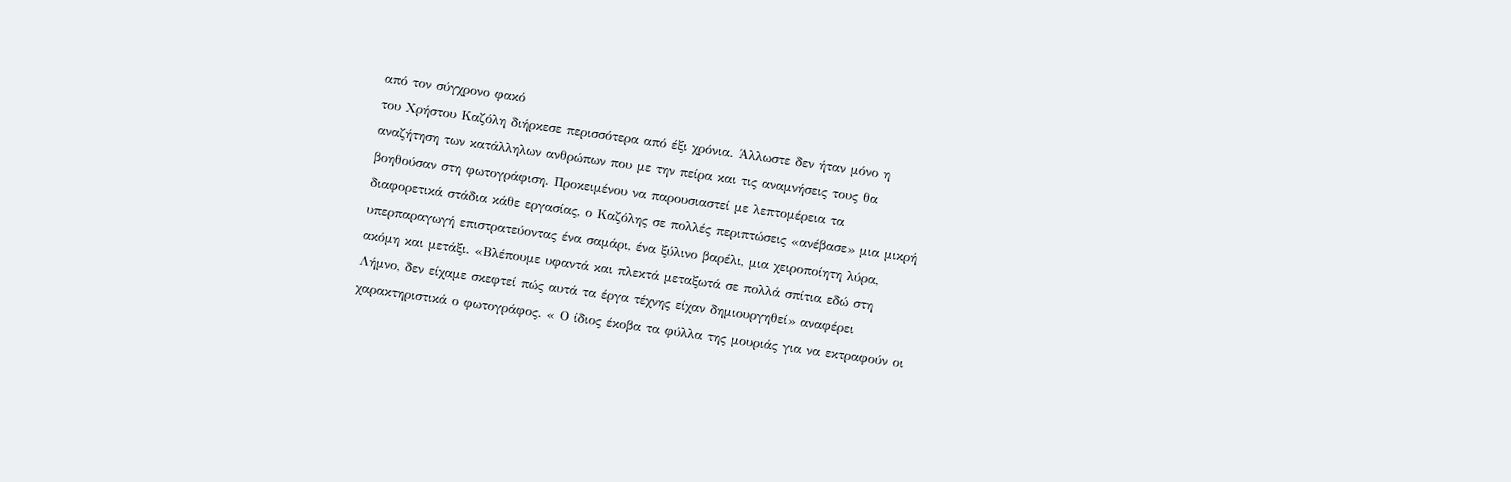από τον σύγχρονο φακό
του Χρήστου Καζόλη διήρκεσε περισσότερα από έξι χρόνια. Άλλωστε δεν ήταν μόνο η
αναζήτηση των κατάλληλων ανθρώπων που με την πείρα και τις αναμνήσεις τους θα
βοηθούσαν στη φωτογράφιση. Προκειμένου να παρουσιαστεί με λεπτομέρεια τα
διαφορετικά στάδια κάθε εργασίας, ο Καζόλης σε πολλές περιπτώσεις «ανέβασε» μια μικρή
υπερπαραγωγή επιστρατεύοντας ένα σαμάρι, ένα ξύλινο βαρέλι, μια χειροποίητη λύρα,
ακόμη και μετάξι. «Βλέπουμε υφαντά και πλεκτά μεταξωτά σε πολλά σπίτια εδώ στη
Λήμνο, δεν είχαμε σκεφτεί πώς αυτά τα έργα τέχνης είχαν δημιουργηθεί» αναφέρει
χαρακτηριστικά ο φωτογράφος. « Ο ίδιος έκοβα τα φύλλα της μουριάς για να εκτραφούν οι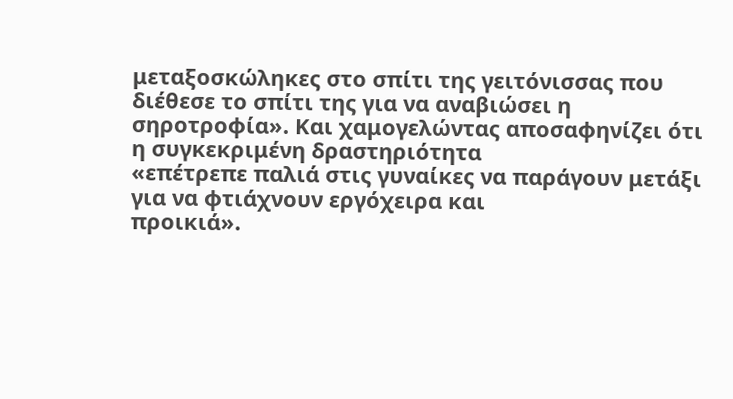μεταξοσκώληκες στο σπίτι της γειτόνισσας που διέθεσε το σπίτι της για να αναβιώσει η
σηροτροφία». Και χαμογελώντας αποσαφηνίζει ότι η συγκεκριμένη δραστηριότητα
«επέτρεπε παλιά στις γυναίκες να παράγουν μετάξι για να φτιάχνουν εργόχειρα και
προικιά».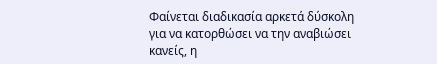Φαίνεται διαδικασία αρκετά δύσκολη για να κατορθώσει να την αναβιώσει κανείς, η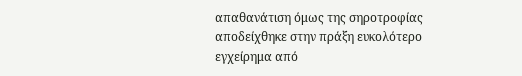απαθανάτιση όμως της σηροτροφίας αποδείχθηκε στην πράξη ευκολότερο εγχείρημα από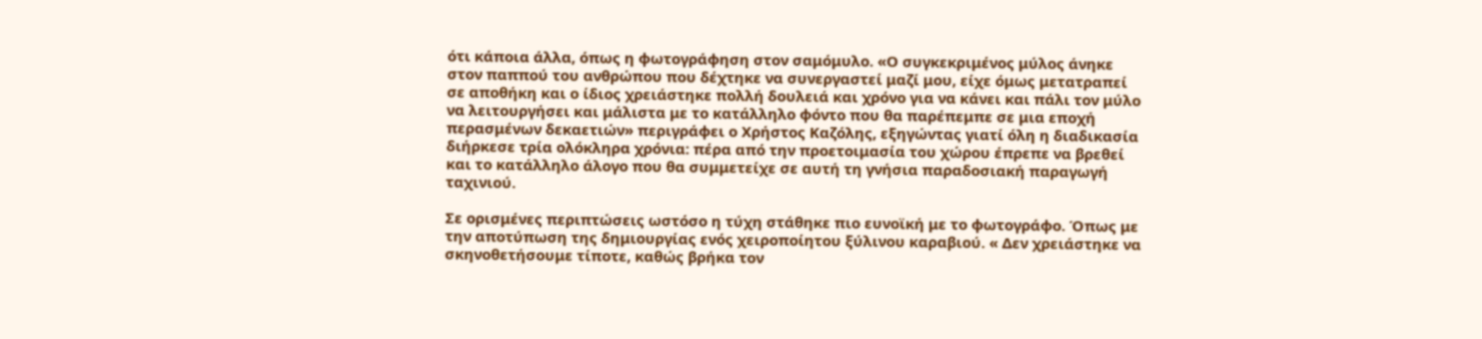ότι κάποια άλλα, όπως η φωτογράφηση στον σαμόμυλο. «Ο συγκεκριμένος μύλος άνηκε
στον παππού του ανθρώπου που δέχτηκε να συνεργαστεί μαζί μου, είχε όμως μετατραπεί
σε αποθήκη και ο ίδιος χρειάστηκε πολλή δουλειά και χρόνο για να κάνει και πάλι τον μύλο
να λειτουργήσει και μάλιστα με το κατάλληλο φόντο που θα παρέπεμπε σε μια εποχή
περασμένων δεκαετιών» περιγράφει ο Χρήστος Καζόλης, εξηγώντας γιατί όλη η διαδικασία
διήρκεσε τρία ολόκληρα χρόνια: πέρα από την προετοιμασία του χώρου έπρεπε να βρεθεί
και το κατάλληλο άλογο που θα συμμετείχε σε αυτή τη γνήσια παραδοσιακή παραγωγή
ταχινιού.

Σε ορισμένες περιπτώσεις ωστόσο η τύχη στάθηκε πιο ευνοϊκή με το φωτογράφο. Όπως με
την αποτύπωση της δημιουργίας ενός χειροποίητου ξύλινου καραβιού. « Δεν χρειάστηκε να
σκηνοθετήσουμε τίποτε, καθώς βρήκα τον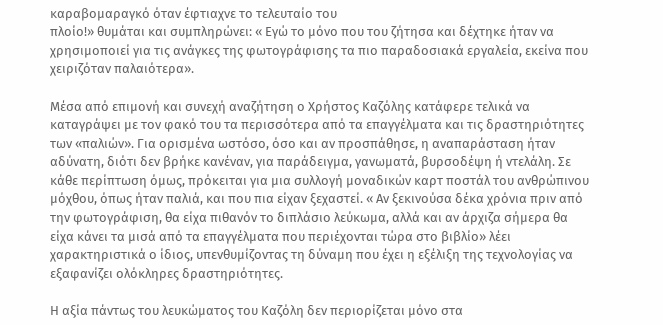καραβομαραγκό όταν έφτιαχνε το τελευταίο του
πλοίο!» θυμάται και συμπληρώνει: « Εγώ το μόνο που του ζήτησα και δέχτηκε ήταν να
χρησιμοποιεί για τις ανάγκες της φωτογράφισης τα πιο παραδοσιακά εργαλεία, εκείνα που
χειριζόταν παλαιότερα».

Μέσα από επιμονή και συνεχή αναζήτηση ο Χρήστος Καζόλης κατάφερε τελικά να
καταγράψει με τον φακό του τα περισσότερα από τα επαγγέλματα και τις δραστηριότητες
των «παλιών». Για ορισμένα ωστόσο, όσο και αν προσπάθησε, η αναπαράσταση ήταν
αδύνατη, διότι δεν βρήκε κανέναν, για παράδειγμα, γανωματά, βυρσοδέψη ή ντελάλη. Σε
κάθε περίπτωση όμως, πρόκειται για μια συλλογή μοναδικών καρτ ποστάλ του ανθρώπινου
μόχθου, όπως ήταν παλιά, και που πια είχαν ξεχαστεί. « Αν ξεκινούσα δέκα χρόνια πριν από
την φωτογράφιση, θα είχα πιθανόν το διπλάσιο λεύκωμα, αλλά και αν άρχιζα σήμερα θα
είχα κάνει τα μισά από τα επαγγέλματα που περιέχονται τώρα στο βιβλίο» λέει
χαρακτηριστικά ο ίδιος, υπενθυμίζοντας τη δύναμη που έχει η εξέλιξη της τεχνολογίας να
εξαφανίζει ολόκληρες δραστηριότητες.

Η αξία πάντως του λευκώματος του Καζόλη δεν περιορίζεται μόνο στα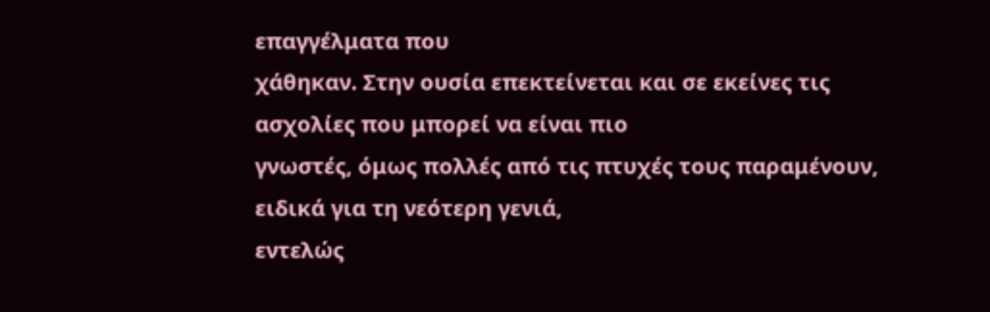επαγγέλματα που
χάθηκαν. Στην ουσία επεκτείνεται και σε εκείνες τις ασχολίες που μπορεί να είναι πιο
γνωστές, όμως πολλές από τις πτυχές τους παραμένουν, ειδικά για τη νεότερη γενιά,
εντελώς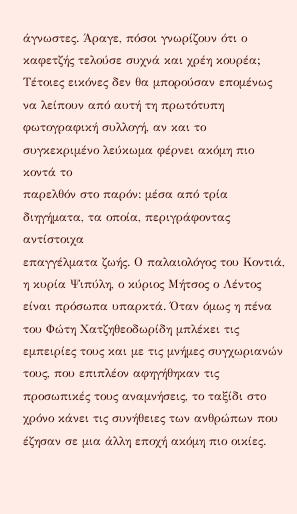άγνωστες. Άραγε, πόσοι γνωρίζουν ότι ο καφετζής τελούσε συχνά και χρέη κουρέα;
Τέτοιες εικόνες δεν θα μπορούσαν επομένως να λείπουν από αυτή τη πρωτότυπη
φωτογραφική συλλογή, αν και το συγκεκριμένο λεύκωμα φέρνει ακόμη πιο κοντά το
παρελθόν στο παρόν: μέσα από τρία διηγήματα, τα οποία, περιγράφοντας αντίστοιχα
επαγγέλματα ζωής. Ο παλαιολόγος του Κοντιά, η κυρία Ψιπύλη, ο κύριος Μήτσος ο Λέντος
είναι πρόσωπα υπαρκτά. Όταν όμως η πένα του Φώτη Χατζηθεοδωρίδη μπλέκει τις
εμπειρίες τους και με τις μνήμες συγχωριανών τους, που επιπλέον αφηγήθηκαν τις
προσωπικές τους αναμνήσεις, το ταξίδι στο χρόνο κάνει τις συνήθειες των ανθρώπων που
έζησαν σε μια άλλη εποχή ακόμη πιο οικίες.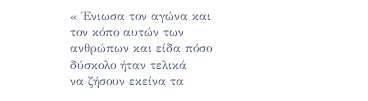« Ένιωσα τον αγώνα και τον κόπο αυτών των ανθρώπων και είδα πόσο δύσκολο ήταν τελικά
να ζήσουν εκείνα τα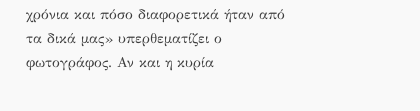χρόνια και πόσο διαφορετικά ήταν από τα δικά μας» υπερθεματίζει ο
φωτογράφος. Αν και η κυρία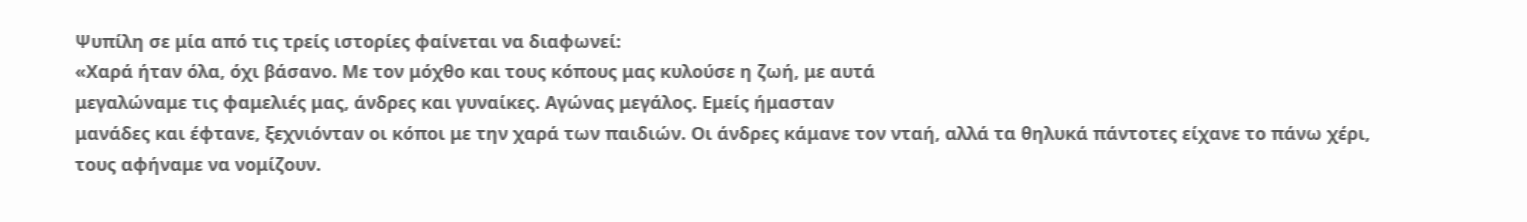Ψυπίλη σε μία από τις τρείς ιστορίες φαίνεται να διαφωνεί:
«Χαρά ήταν όλα, όχι βάσανο. Με τον μόχθο και τους κόπους μας κυλούσε η ζωή, με αυτά
μεγαλώναμε τις φαμελιές μας, άνδρες και γυναίκες. Αγώνας μεγάλος. Εμείς ήμασταν
μανάδες και έφτανε, ξεχνιόνταν οι κόποι με την χαρά των παιδιών. Οι άνδρες κάμανε τον νταή, αλλά τα θηλυκά πάντοτες είχανε το πάνω χέρι, τους αφήναμε να νομίζουν.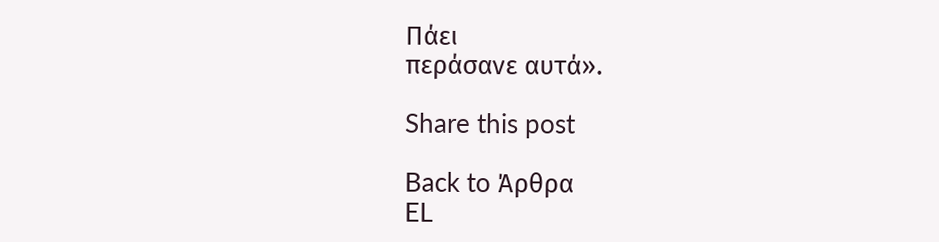Πάει
περάσανε αυτά».

Share this post

Back to Άρθρα
EL